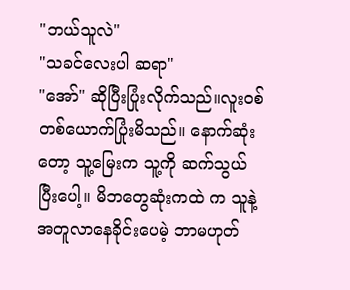"ဘယ်သူလဲ"
"သခင်လေးပါ ဆရာ"
"အော်" ဆိုပြီးပြုံးလိုက်သည်။လူးဝစ်တစ်ယောက်ပြုံးမိသည်။ နောက်ဆုံးတော့ သူ့မြေးက သူ့ကို ဆက်သွယ်ပြီးပေါ့။ မိဘတွေဆုံးကထဲ က သူနဲ့အတူလာနေခိုင်းပေမဲ့ ဘာမဟုတ်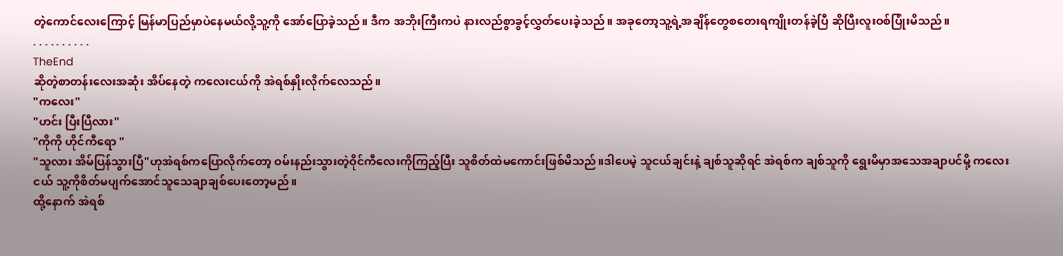တဲ့ကောင်လေးကြောင့် မြန်မာပြည်မှာပဲနေမယ်လို့သူ့ကို အော်ပြောခဲ့သည်။ ဒီက အဘိုးကြီးကပဲ နားလည်စွာခွင့်လွှတ်ပေးခဲ့သည်။ အခုတော့သူ့ရဲ့အချိန်တွေစတေးရကျိုးတန်ခဲ့ပြီ ဆိုပြီးလူးဝစ်ပြုံးမိသည်။
. . . . . . . . . .
TheEnd
ဆိုတဲ့စာတန်းလေးအဆုံး အိပ်နေတဲ့ ကလေးငယ်ကို အဲရစ်နှိုးလိုက်လေသည်။
"ကလေး"
"ဟင်း ပြီးပြီလား"
"ကိုကို ဟိုင်ကီရော "
"သူလား အိမ်ပြန်သွားပြီ"ဟုအဲရစ်ကပြောလိုက်တော့ ဝမ်းနည်းသွားတဲ့ဝိုင်ကီလေးကိုကြည့်ပြီး သူစိတ်ထဲမကောင်းဖြစ်မိသည်။ဒါပေမဲ့ သူငယ်ချင်းနဲ့ ချစ်သူဆိုရင် အဲရစ်က ချစ်သူကို ရွေးမိမှာအသေအချာပင်မို့ ကလေးငယ် သူ့ကိုစိတ်မပျက်အောင်သူသေချာချစ်ပေးတော့မည်။
ထို့နောက် အဲရစ်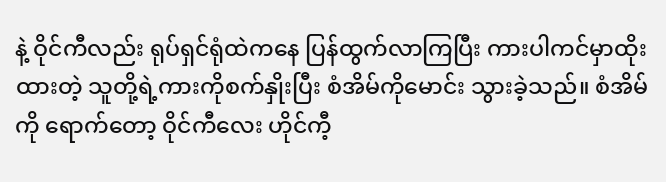နဲ့ ဝိုင်ကီလည်း ရုပ်ရှင်ရုံထဲကနေ ပြန်ထွက်လာကြပြီး ကားပါကင်မှာထိုးထားတဲ့ သူတို့ရဲ့ကားကိုစက်နှိုးပြီး စံအိမ်ကိုမောင်း သွားခဲ့သည်။ စံအိမ်ကို ရောက်တော့ ဝိုင်ကီလေး ဟိုင်ကီ့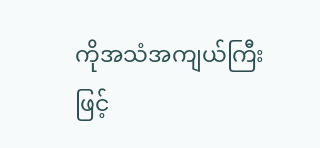ကိုအသံအကျယ်ကြီးဖြင့်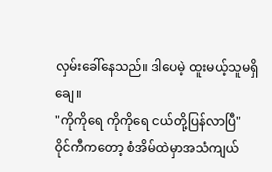လှမ်းခေါ်နေသည်။ ဒါပေမဲ့ ထူးမယ့်သူမရှိချေ။
"ကိုကိုရေ ကိုကိုရေ ငယ်တို့ပြန်လာပြီ"
ဝိုင်ကီကတော့ စံအိမ်ထဲမှာအသံကျယ်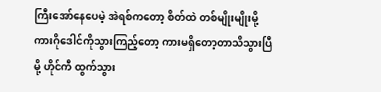ကြီးအော်နေပေမဲ့ အဲရစ်ကတော့ စိတ်ထဲ တစ်မျိုးမျိုးမို့ ကားဂိုဒေါင်ကိုသွားကြည့်တော့ ကားမရှိတော့တာသိသွားပြီမို့ ဟိုင်ကီ ထွက်သွား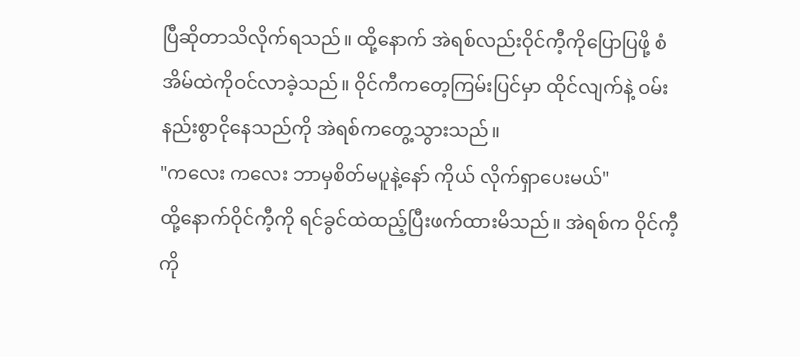ပြီဆိုတာသိလိုက်ရသည်။ ထို့နောက် အဲရစ်လည်းဝိုင်ကီ့ကိုပြောပြဖို့ စံအိမ်ထဲကိုဝင်လာခဲ့သည်။ ဝိုင်ကီကတေ့ကြမ်းပြင်မှာ ထိုင်လျက်နဲ့ ဝမ်းနည်းစွာငိုနေသည်ကို အဲရစ်ကတွေ့သွားသည်။
"ကလေး ကလေး ဘာမှစိတ်မပူနဲ့နော် ကိုယ် လိုက်ရှာပေးမယ်"
ထို့နောက်ဝိုင်ကီ့ကို ရင်ခွင်ထဲထည့်ပြီးဖက်ထားမိသည်။ အဲရစ်က ဝိုင်ကီ့ကို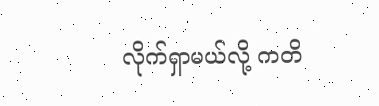လိုက်ရှာမယ်လို့ ကတိ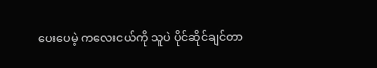ပေးပေမဲ့ ကလေးငယ်ကို သူပဲ ပိုင်ဆိုင်ချင်တာ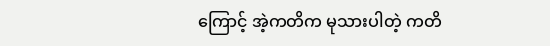ကြောင့် အဲ့ကတိက မုသားပါတဲ့ ကတိ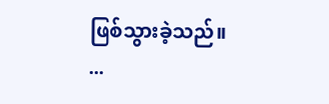ဖြစ်သွားခဲ့သည်။
...